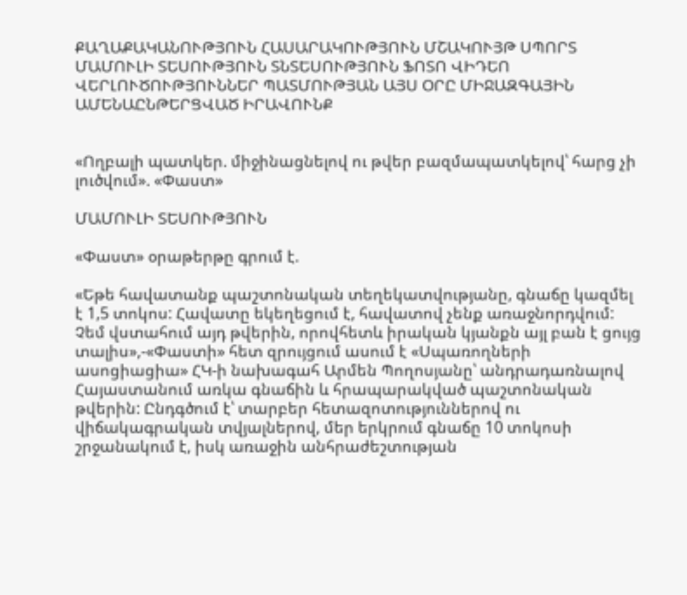ՔԱՂԱՔԱԿԱՆՈՒԹՅՈՒՆ ՀԱՍԱՐԱԿՈՒԹՅՈՒՆ ՄՇԱԿՈՒՅԹ ՍՊՈՐՏ ՄԱՄՈՒԼԻ ՏԵՍՈՒԹՅՈՒՆ ՏՆՏԵՍՈՒԹՅՈՒՆ ՖՈՏՈ ՎԻԴԵՈ ՎԵՐԼՈՒԾՈՒԹՅՈՒՆՆԵՐ ՊԱՏՄՈՒԹՅԱՆ ԱՅՍ ՕՐԸ ՄԻՋԱԶԳԱՅԻՆ ԱՄԵՆԱԸՆԹԵՐՑՎԱԾ ԻՐԱՎՈՒՆՔ


«Ողբալի պատկեր. միջինացնելով ու թվեր բազմապատկելով՝ հարց չի լուծվում». «Փաստ»

ՄԱՄՈՒԼԻ ՏԵՍՈՒԹՅՈՒՆ

«Փաստ» օրաթերթը գրում է.

«Եթե հավատանք պաշտոնական տեղեկատվությանը, գնաճը կազմել է 1,5 տոկոս: Հավատը եկեղեցում է, հավատով չենք առաջնորդվում: Չեմ վստահում այդ թվերին, որովհետև իրական կյանքն այլ բան է ցույց տալիս»,-«Փաստի» հետ զրույցում ասում է «Սպառողների ասոցիացիա» ՀԿ-ի նախագահ Արմեն Պողոսյանը՝ անդրադառնալով Հայաստանում առկա գնաճին և հրապարակված պաշտոնական թվերին: Ընդգծում է՝ տարբեր հետազոտություններով ու վիճակագրական տվյալներով, մեր երկրում գնաճը 10 տոկոսի շրջանակում է, իսկ առաջին անհրաժեշտության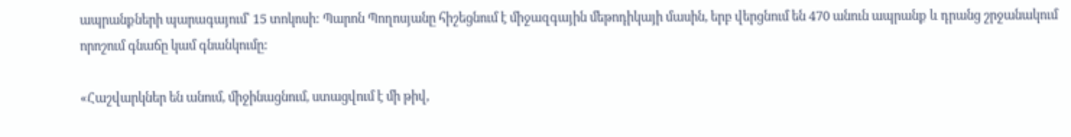ապրանքների պարագայում՝ 15 տոկոսի: Պարոն Պողոսյանը հիշեցնում է միջազգային մեթոդիկայի մասին, երբ վերցնում են 470 անուն ապրանք և դրանց շրջանակում որոշում գնաճը կամ գնանկումը:

«Հաշվարկներ են անում, միջինացնում, ստացվում է մի թիվ,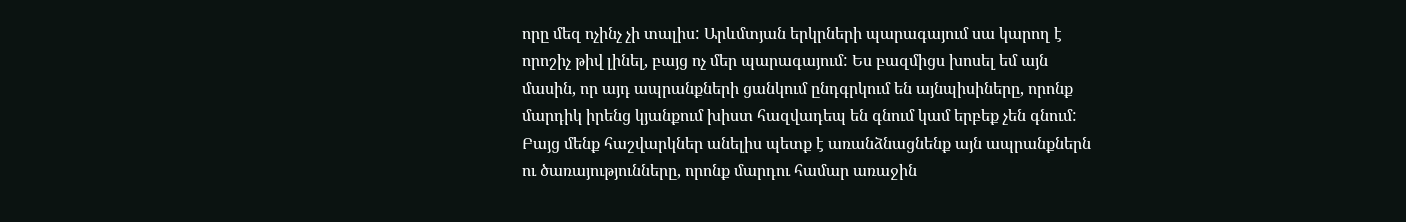որը մեզ ոչինչ չի տալիս: Արևմտյան երկրների պարագայում սա կարող է որոշիչ թիվ լինել, բայց ոչ մեր պարագայում: Ես բազմիցս խոսել եմ այն մասին, որ այդ ապրանքների ցանկում ընդգրկում են այնպիսիները, որոնք մարդիկ իրենց կյանքում խիստ հազվադեպ են գնում կամ երբեք չեն գնում: Բայց մենք հաշվարկներ անելիս պետք է առանձնացնենք այն ապրանքներն ու ծառայությունները, որոնք մարդու համար առաջին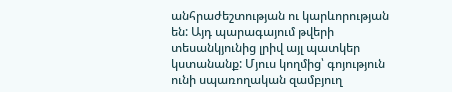անհրաժեշտության ու կարևորության են: Այդ պարագայում թվերի տեսանկյունից լրիվ այլ պատկեր կստանանք: Մյուս կողմից՝ գոյություն ունի սպառողական զամբյուղ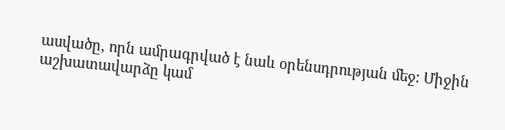ասվածը, որն ամրագրված է նաև օրենսդրության մեջ: Միջին աշխատավարձը կամ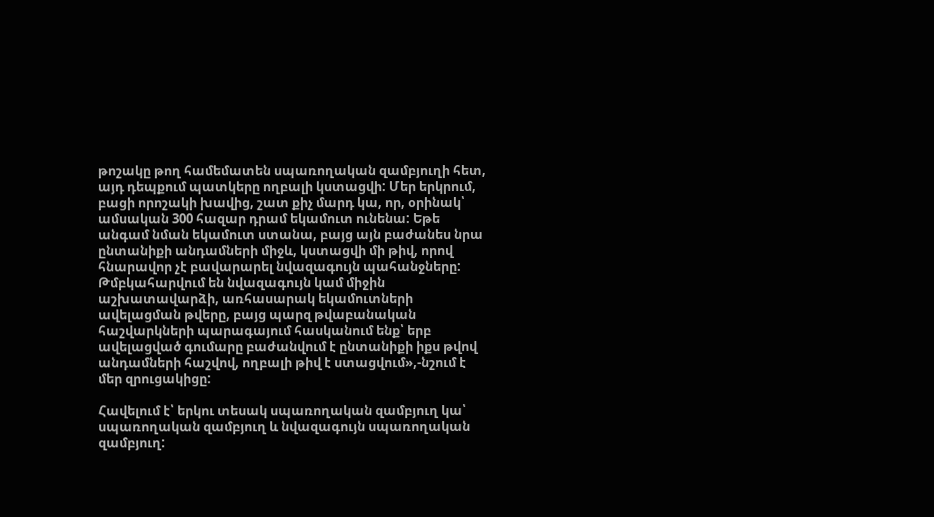թոշակը թող համեմատեն սպառողական զամբյուղի հետ, այդ դեպքում պատկերը ողբալի կստացվի: Մեր երկրում, բացի որոշակի խավից, շատ քիչ մարդ կա, որ, օրինակ՝ ամսական 300 հազար դրամ եկամուտ ունենա: Եթե անգամ նման եկամուտ ստանա, բայց այն բաժանես նրա ընտանիքի անդամների միջև, կստացվի մի թիվ, որով հնարավոր չէ բավարարել նվազագույն պահանջները: Թմբկահարվում են նվազագույն կամ միջին աշխատավարձի, առհասարակ եկամուտների ավելացման թվերը, բայց պարզ թվաբանական հաշվարկների պարագայում հասկանում ենք՝ երբ ավելացված գումարը բաժանվում է ընտանիքի իքս թվով անդամների հաշվով, ողբալի թիվ է ստացվում»,-նշում է մեր զրուցակիցը:

Հավելում է՝ երկու տեսակ սպառողական զամբյուղ կա՝ սպառողական զամբյուղ և նվազագույն սպառողական զամբյուղ: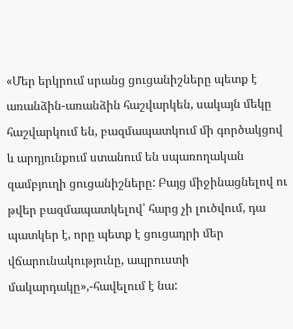«Մեր երկրում սրանց ցուցանիշները պետք է առանձին-առանձին հաշվարկեն, սակայն մեկը հաշվարկում են, բազմապատկում մի գործակցով և արդյունքում ստանում են սպառողական զամբյուղի ցուցանիշները: Բայց միջինացնելով ու թվեր բազմապատկելով՝ հարց չի լուծվում, դա պատկեր է, որը պետք է ցուցադրի մեր վճարունակությունը, ապրուստի մակարդակը»,-հավելում է նա: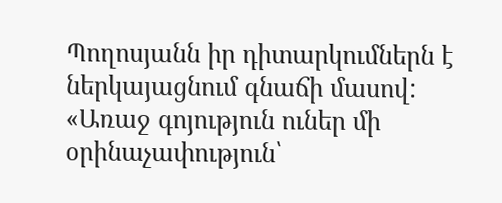Պողոսյանն իր դիտարկումներն է ներկայացնում գնաճի մասով: «Առաջ գոյություն ուներ մի օրինաչափություն՝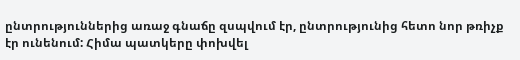ընտրություններից առաջ գնաճը զսպվում էր, ընտրությունից հետո նոր թռիչք էր ունենում: Հիմա պատկերը փոխվել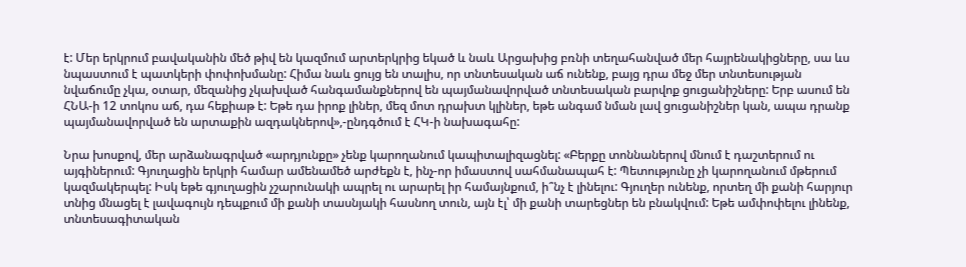է: Մեր երկրում բավականին մեծ թիվ են կազմում արտերկրից եկած և նաև Արցախից բռնի տեղահանված մեր հայրենակիցները, սա ևս նպաստում է պատկերի փոփոխմանը: Հիմա նաև ցույց են տալիս, որ տնտեսական աճ ունենք, բայց դրա մեջ մեր տնտեսության նվաճումը չկա, օտար, մեզանից չկախված հանգամանքներով են պայմանավորված տնտեսական բարվոք ցուցանիշները: Երբ ասում են ՀՆԱ-ի 12 տոկոս աճ, դա հեքիաթ է: Եթե դա իրոք լիներ, մեզ մոտ դրախտ կլիներ, եթե անգամ նման լավ ցուցանիշներ կան, ապա դրանք պայմանավորված են արտաքին ազդակներով»,-ընդգծում է ՀԿ-ի նախագահը:

Նրա խոսքով, մեր արձանագրված «արդյունքը» չենք կարողանում կապիտալիզացնել: «Բերքը տոննաներով մնում է դաշտերում ու այգիներում: Գյուղացին երկրի համար ամենամեծ արժեքն է, ինչ-որ իմաստով սահմանապահ է: Պետությունը չի կարողանում մթերում կազմակերպել: Իսկ եթե գյուղացին չշարունակի ապրել ու արարել իր համայնքում, ի՞նչ է լինելու: Գյուղեր ունենք, որտեղ մի քանի հարյուր տնից մնացել է լավագույն դեպքում մի քանի տասնյակի հասնող տուն, այն էլ՝ մի քանի տարեցներ են բնակվում: Եթե ամփոփելու լինենք, տնտեսագիտական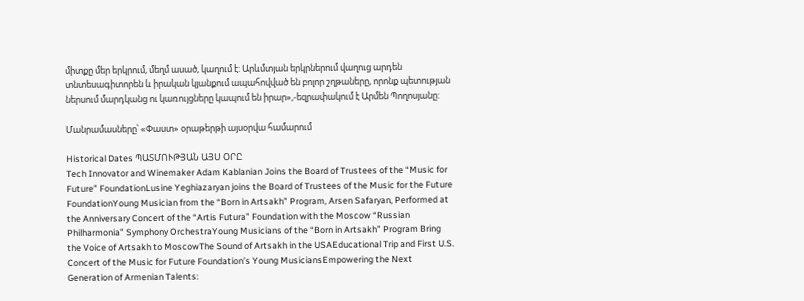միտքը մեր երկրում, մեղմ ասած, կաղում է: Արևմտյան երկրներում վաղուց արդեն տնտեսագիտորեն և իրական կյանքում ապահովված են բոլոր շղթաները, որոնք պետության ներսում մարդկանց ու կառույցները կապում են իրար»,-եզրափակում է Արմեն Պողոսյանը:

Մանրամասները՝ «Փաստ» օրաթերթի այսօրվա համարում

Historical Dates ՊԱՏՄՈՒԹՅԱՆ ԱՅՍ ՕՐԸ
Tech Innovator and Winemaker Adam Kablanian Joins the Board of Trustees of the “Music for Future” FoundationLusine Yeghiazaryan joins the Board of Trustees of the Music for the Future FoundationYoung Musician from the “Born in Artsakh” Program, Arsen Safaryan, Performed at the Anniversary Concert of the “Artis Futura” Foundation with the Moscow “Russian Philharmonia” Symphony OrchestraYoung Musicians of the “Born in Artsakh” Program Bring the Voice of Artsakh to MoscowThe Sound of Artsakh in the USAEducational Trip and First U.S. Concert of the Music for Future Foundation’s Young MusiciansEmpowering the Next Generation of Armenian Talents: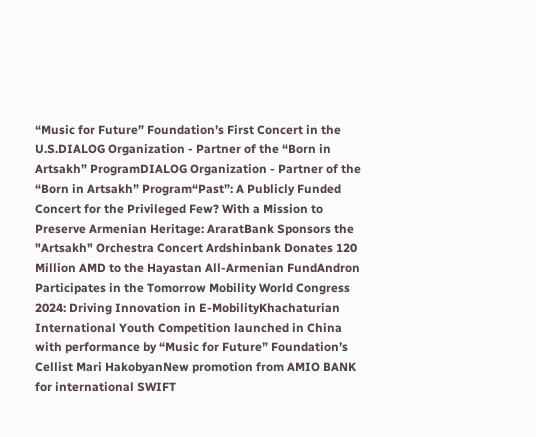“Music for Future” Foundation’s First Concert in the U.S.DIALOG Organization - Partner of the “Born in Artsakh” ProgramDIALOG Organization - Partner of the “Born in Artsakh” Program“Past”: A Publicly Funded Concert for the Privileged Few? With a Mission to Preserve Armenian Heritage: AraratBank Sponsors the "Artsakh" Orchestra Concert Ardshinbank Donates 120 Million AMD to the Hayastan All-Armenian FundAndron Participates in the Tomorrow Mobility World Congress 2024: Driving Innovation in E-MobilityKhachaturian International Youth Competition launched in China with performance by “Music for Future” Foundation’s Cellist Mari HakobyanNew promotion from AMIO BANK for international SWIFT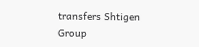transfers Shtigen Group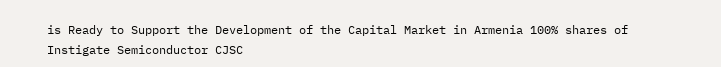is Ready to Support the Development of the Capital Market in Armenia 100% shares of Instigate Semiconductor CJSC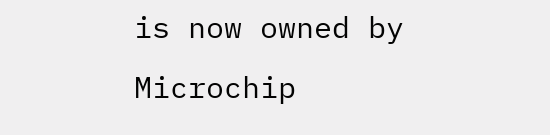is now owned by Microchip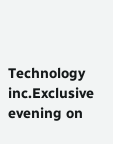Technology inc.Exclusive evening on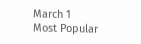March 1
Most Popular